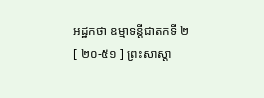អដ្ឋកថា ឧម្មាទន្តីជាតកទី ២
[ ២០-៥១ ] ព្រះសាស្តា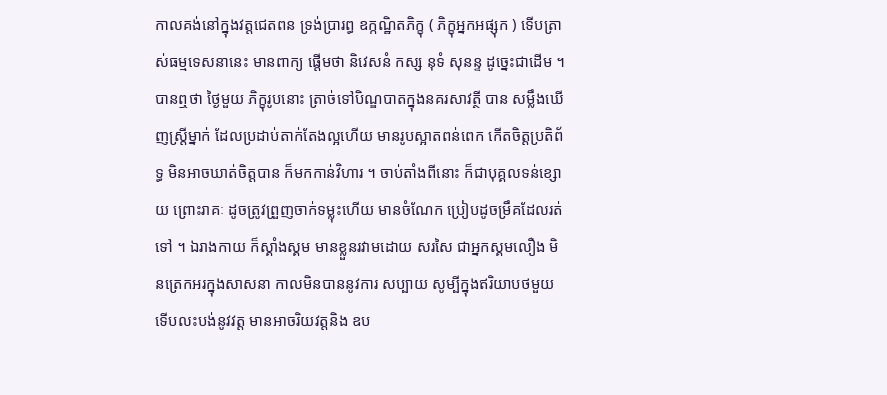កាលគង់នៅក្នុងវត្តជេតពន ទ្រង់ប្រារព្ធ ឧក្កណ្ឋិតភិក្ខុ ( ភិក្ខុអ្នកអផ្សុក ) ទើបត្រាស់ធម្មទេសនានេះ មានពាក្យ ផ្តើមថា និវេសនំ កស្ស នុទំ សុនន្ទ ដូច្នេះជាដើម ។ បានឮថា ថ្ងៃមួយ ភិក្ខុរូបនោះ ត្រាច់ទៅបិណ្ឌបាតក្នុងនគរសាវត្ថី បាន សម្លឹងឃើញស្ត្រីម្នាក់ ដែលប្រដាប់តាក់តែងល្អហើយ មានរូបស្អាតពន់ពេក កើតចិត្តប្រតិព័ទ្ធ មិនអាចឃាត់ចិត្តបាន ក៏មកកាន់វិហារ ។ ចាប់តាំងពីនោះ ក៏ជាបុគ្គលទន់ខ្សោយ ព្រោះរាគៈ ដូចត្រូវព្រួញចាក់ទម្លុះហើយ មានចំណែក ប្រៀបដូចម្រឹគដែលរត់ទៅ ។ ឯរាងកាយ ក៏ស្គាំងស្គម មានខ្លួនរវាមដោយ សរសៃ ជាអ្នកស្គមលឿង មិនត្រេកអរក្នុងសាសនា កាលមិនបាននូវការ សប្បាយ សូម្បីក្នុងឥរិយាបថមួយ ទើបលះបង់នូវវត្ត មានអាចរិយវត្តនិង ឧប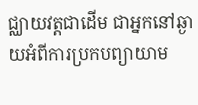ជ្ឈាយវត្តជាដើម ជាអ្នកនៅឆ្ងាយអំពីការប្រកបព្យាយាម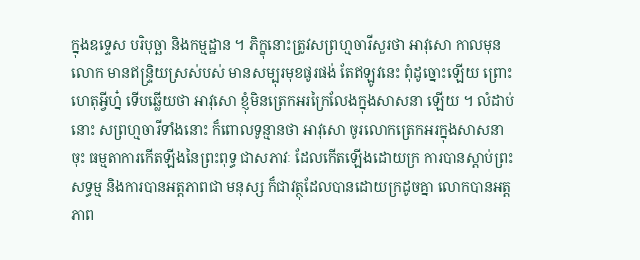ក្នុងឧទ្ទេស បរិបុច្ឆា និងកម្មដ្ឋាន ។ ភិក្ខុនោះត្រូវសព្រហ្មចារីសួរថា អាវុសោ កាលមុន លោក មានឥន្ទ្រិយស្រស់បស់ មានសម្បុរមុខផូរផង់ តែឥឡូវនេះ ពុំដូច្នោះឡើយ ព្រោះហេតុអ្វីហ្ន៎ ទើបឆ្លើយថា អាវុសោ ខ្ញុំមិនត្រេកអរក្រៃលែងក្នុងសាសនា ឡើយ ។ លំដាប់នោះ សព្រហ្មចារីទាំងនោះ ក៏ពោលទូន្មានថា អាវុសោ ចូរលោកត្រេកអរក្នុងសាសនាចុះ ធម្មតាការកើតឡីងនៃព្រះពុទ្ធ ជាសភាវៈ ដែលកើតឡើងដោយក្រ ការបានស្តាប់ព្រះសទ្ធម្ម និងការបានអត្តភាពជា មនុស្ស ក៏ជាវត្ថុដែលបានដោយក្រដូចគ្នា លោកបានអត្តភាព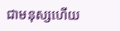ជាមនុស្សហើយ